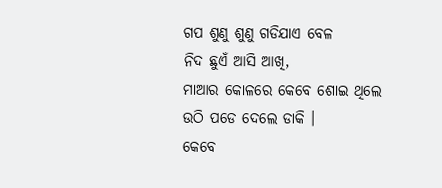ଗପ ଶୁଣୁ ଶୁଣୁ ଗଡିଯାଏ ବେଳ
ନିଦ ଛୁଏଁ ଆସି ଆଖି,
ମାଆର କୋଳରେ କେବେ ଶୋଇ ଥିଲେ
ଉଠି ପଡେ ଦେଲେ ଡାକି ।
କେବେ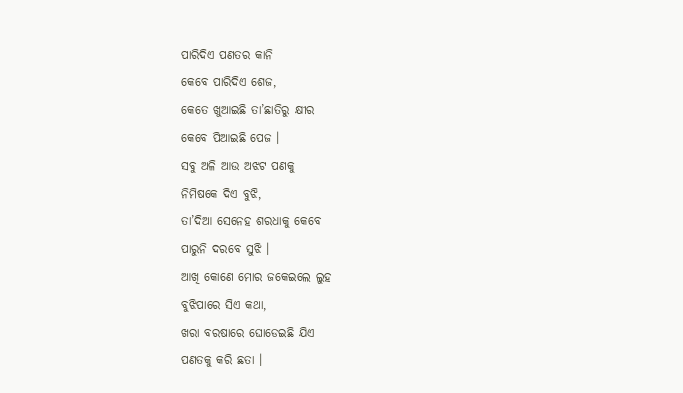ପାରିଦିଏ ପଣତର କାନି
କେବେ ପାରିଦିଏ ଶେଜ,
କେତେ ଖୁଆଇଛି ତା’ଛାତିରୁ କ୍ଷୀର
କେବେ ପିଆଇଛି ପେଜ ।
ସବୁ ଅଳି ଆଉ ଅଝଟ ପଣକୁ
ନିମିଷକେ ଦିଏ ବୁଝି,
ତା’ଦିଆ ସେନେହ ଶରଧାକୁ କେବେ
ପାରୁନି ଦରବେ ସୁଝି ।
ଆଖି କୋଣେ ମୋର ଜକେଇଲେ ଲୁହ
ବୁଝିପାରେ ସିଏ କଥା,
ଖରା ବରଷାରେ ଘୋଡେଇଛି ଯିଏ
ପଣତକୁ କରି ଛତା ।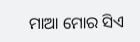ମାଆ ମୋର ସିଏ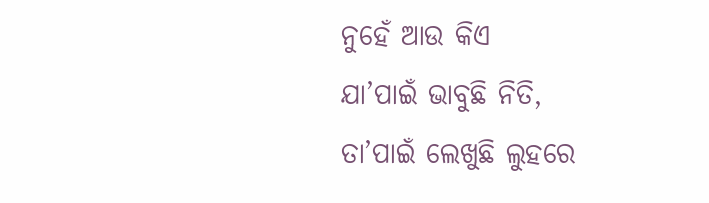ନୁହେଁ ଆଉ କିଏ
ଯା’ପାଇଁ ଭାବୁଛି ନିତି,
ତା’ପାଇଁ ଲେଖୁଛି ଲୁହରେ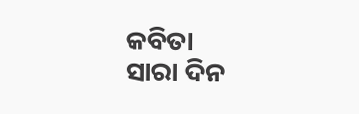କବିତା
ସାରା ଦିନ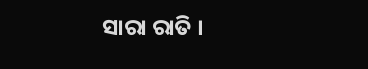ସାରା ରାତି ।